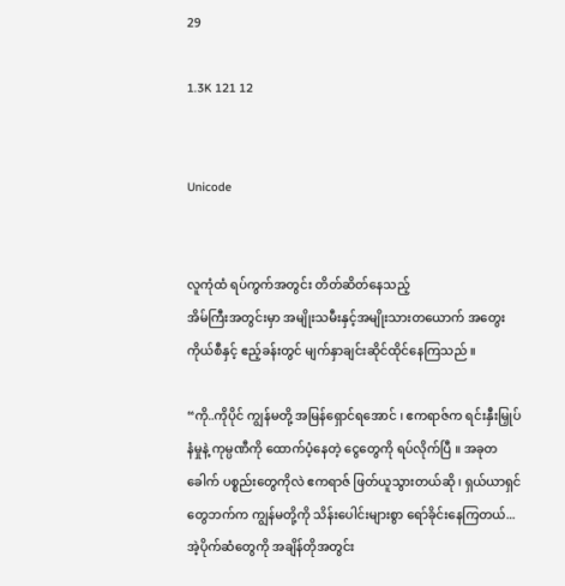29

1.3K 121 12


Unicode


လူကုံထံ ရပ်ကွက်အတွင်း တိတ်ဆိတ်နေသည့်
အိမ်ကြီးအတွင်းမှာ အမျိုးသမီးနှင့်အမျိုးသားတယောက် အတွေးကိုယ်စီနှင့် ဧည့်ခန်းတွင် မျက်နှာချင်းဆိုင်ထိုင်နေကြသည် ။

“ကို..ကိုပိုင် ကျွန်မတို့ အမြန်ရှောင်ရအောင် ၊ ဧကရာဇ်က ရင်းနှီးမြှုပ်နံမှုနဲ့ ကုမ္ပဏီကို ထောက်ပံ့နေတဲ့ ငွေတွေကို ရပ်လိုက်ပြီ ။ အခုတခေါက် ပစ္စည်းတွေကိုလဲ ဧကရာဇ် ဖြတ်ယူသွားတယ်ဆို ၊ ရှယ်ယာရှင်တွေဘက်က ကျွန်မတို့ကို သိန်းပေါင်းများစွာ ရော်ခိုင်းနေကြတယ်...အဲ့ပိုက်ဆံတွေကို အချိန်တိုအတွင်း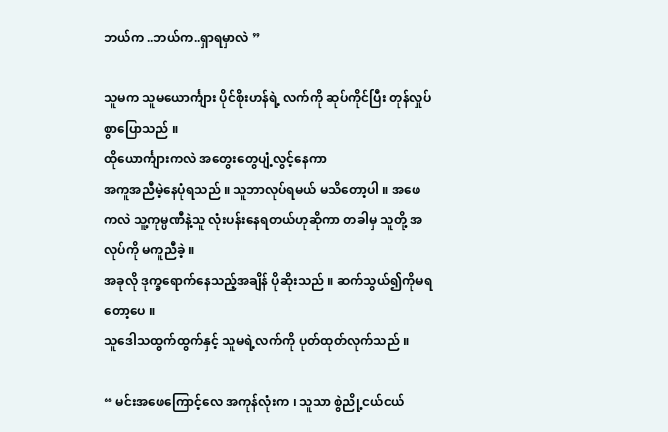ဘယ်က ..ဘယ်က..ရှာရမှာလဲ ”

သူမက သူမယောင်္ကျား ပိုင်စိုးဟန်ရဲ့ လက်ကို ဆုပ်ကိုင်ပြီး တုန်လှုပ်စွာပြောသည် ။
ထိုယောင်္ကျားကလဲ အတွေးတွေပျံ့လွင့်နေကာ
အကူအညီမဲ့နေပုံရသည် ။ သူဘာလုပ်ရမယ် မသိတော့ပါ ။ အဖေကလဲ သူ့ကုမ္ပဏီနဲ့သူ လုံးပန်းနေရတယ်ဟုဆိုကာ တခါမှ သူတို့ အလုပ်ကို မကူညီခဲ့ ။
အခုလို ဒုက္ခရောက်နေသည့်အချိန် ပိုဆိုးသည် ။ ဆက်သွယ်၍ကိုမရတော့ပေ ။
သူဒေါသထွက်ထွက်နှင့် သူမရဲ့လက်ကို ပုတ်ထုတ်လုက်သည် ။

“ မင်းအဖေကြောင့်လေ အကုန်လုံးက ၊ သူသာ စွဲညို့ငယ်ငယ်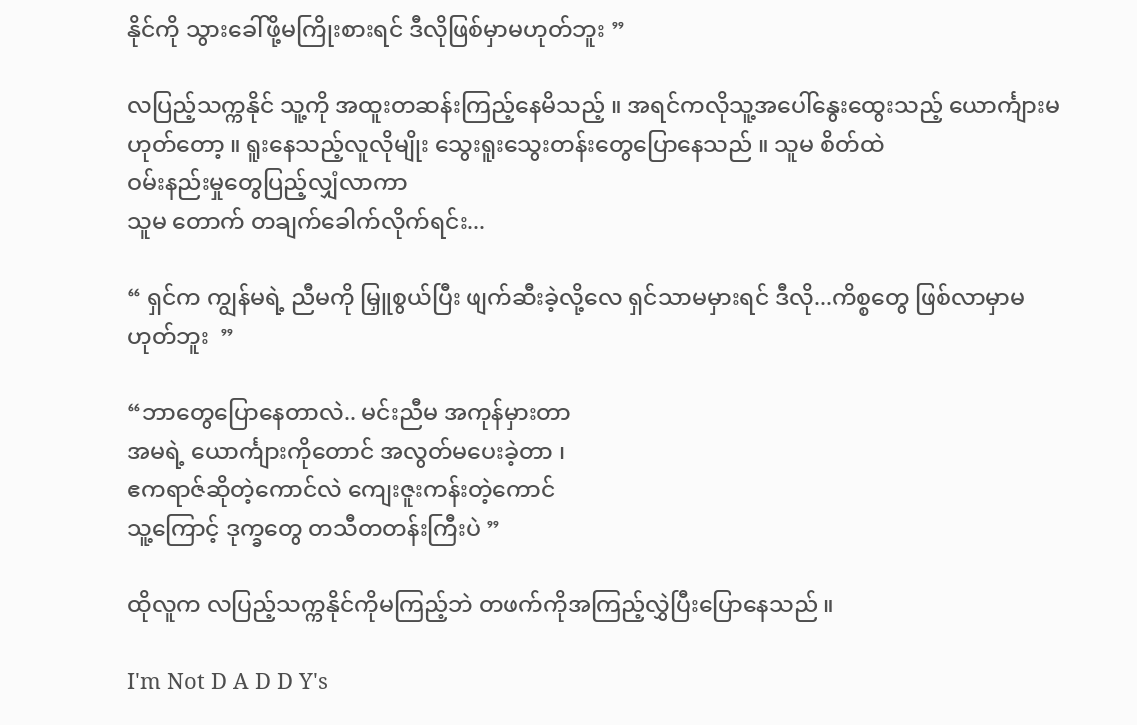နိုင်ကို သွားခေါ်ဖို့မကြိုးစားရင် ဒီလိုဖြစ်မှာမဟုတ်ဘူး ”

လပြည့်သက္ကနိုင် သူ့ကို အထူးတဆန်းကြည့်နေမိသည့် ။ အရင်ကလိုသူ့အပေါ်နွေး‌ထွေးသည့် ယောင်္ကျားမဟုတ်တော့ ။ ရူးနေသည့်လူလိုမျိုး သွေးရူးသွေးတန်းတွေပြောနေသည် ။ သူမ စိတ်ထဲ
ဝမ်းနည်းမှုတွေပြည့်လျှံလာကာ
သူမ တောက် တချက်ခေါက်လိုက်ရင်း...

“ ရှင်က ကျွန်မရဲ့ ညီမကို မြှူစွယ်ပြီး ဖျက်ဆီးခဲ့လို့လေ ရှင်သာမမှားရင် ဒီလို...ကိစ္စတွေ ဖြစ်လာမှာမဟုတ်ဘူး  ”

“ဘာတွေပြောနေတာလဲ.. မင်းညီမ အကုန်မှားတာ
အမရဲ့ ယောင်္ကျားကိုတောင် အလွတ်မပေးခဲ့တာ ၊
ဧကရာဇ်ဆိုတဲ့ကောင်လဲ ကျေးဇူးကန်းတဲ့ကောင်
သူ့ကြောင့် ဒုက္ခတွေ တသီတတန်းကြီးပဲ ”

ထိုလူက လပြည့်သက္ကနိုင်ကိုမကြည့်ဘဲ တဖက်ကိုအကြည့်လွှဲပြီးပြောနေသည် ။

I'm Not D A D D Y's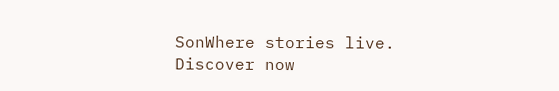SonWhere stories live. Discover now